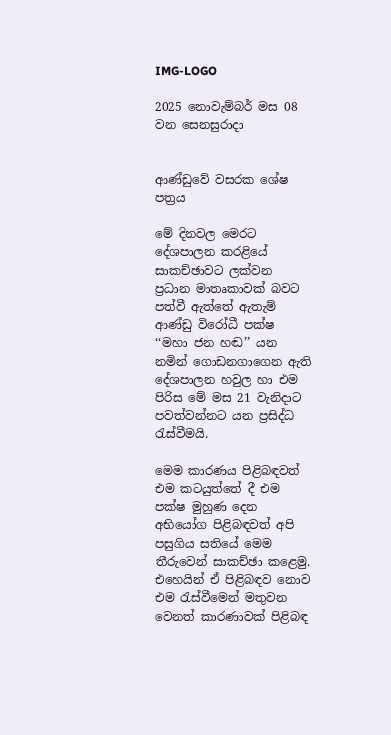IMG-LOGO

2025 නොවැම්බර් මස 08 වන සෙනසුරාදා


ආණ්ඩුවේ වසරක ශේෂ පත්‍රය

මේ දිනවල මෙරට දේශපාලන කරළියේ සාකච්ඡාවට ලක්වන ප්‍රධාන මාතෘකාවක් බවට පත්වී ඇත්තේ ඇතැම් ආණ්ඩු විරෝධී පක්ෂ ‘‘මහා ජන හඬ’’ යන නමින් ගොඩනගාගෙන ඇති දේශපාලන හවුල හා එම පිරිස මේ මස 21 වැනිදාට පවත්වන්නට යන ප්‍රසිද්ධ රැස්වීමයි.

මෙම කාරණය පිළිබඳවත් එම කටයුත්තේ දී එම පක්ෂ මුහුණ දෙන අභියෝග පිළිබඳවත් අපි පසුගිය සතියේ මෙම තීරුවෙන් සාකච්ඡා කළෙමු. එහෙයින් ඒ පිළිබඳව නොව එම රැස්වීමෙන් මතුවන වෙනත් කාරණාවක් පිළිබඳ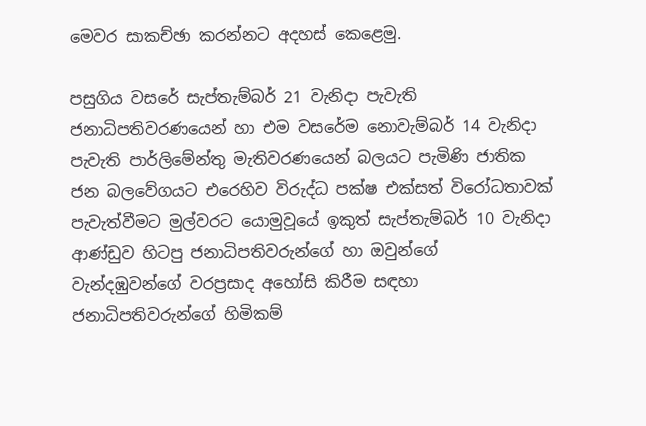මෙවර සාකච්ඡා කරන්නට අදහස් කෙළෙමු.

පසුගිය වසරේ සැප්තැම්බර් 21 වැනිදා පැවැති ජනාධිපතිවරණයෙන් හා එම වසරේම නොවැම්බර් 14 වැනිදා පැවැති පාර්ලිමේන්තු මැතිවරණයෙන් බලයට පැමිණි ජාතික ජන බලවේගයට එරෙහිව විරුද්ධ පක්ෂ එක්සත් විරෝධතාවක් පැවැත්වීමට මුල්වරට යොමුවූයේ ඉකුත් සැප්තැම්බර් 10 වැනිදා ආණ්ඩුව හිටපු ජනාධිපතිවරුන්ගේ හා ඔවුන්ගේ වැන්දඹුවන්ගේ වරප්‍රසාද අහෝසි කිරීම සඳහා ජනාධිපතිවරුන්ගේ හිමිකම්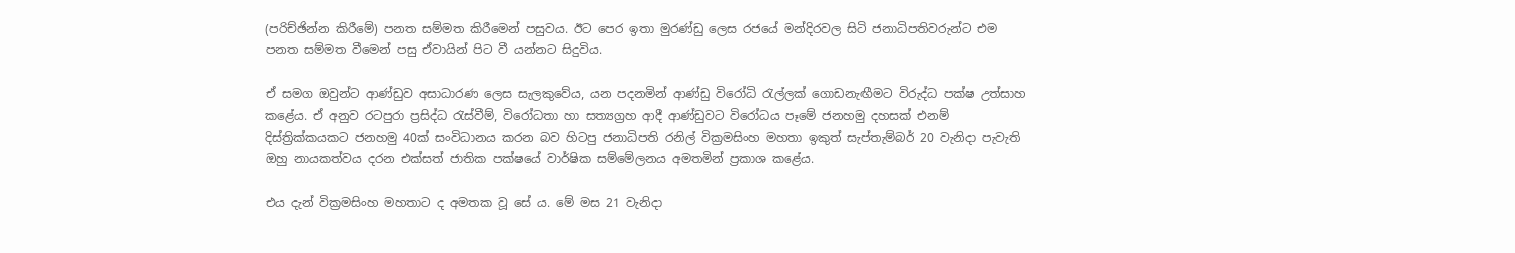(පරිච්ඡින්න කිරීමේ) පනත සම්මත කිරීමෙන් පසුවය. ඊට පෙර ඉතා මුරණ්ඩු ලෙස රජයේ මන්දිරවල සිටි ජනාධිපතිවරුන්ට එම පනත සම්මත වීමෙන් පසු ඒවායින් පිට වී යන්නට සිදුවිය.

ඒ සමග ඔවුන්ට ආණ්ඩුව අසාධාරණ ලෙස සැලකුවේය, යන පදනමින් ආණ්ඩු විරෝධි රැල්ලක් ගොඩනැඟීමට විරුද්ධ පක්ෂ උත්සාහ කළේය. ඒ අනුව රටපුරා ප්‍රසිද්ධ රැස්වීම්, විරෝධතා හා සත්‍යග්‍රහ ආදී ආණ්ඩුවට විරෝධය පෑමේ ජනහමු දහසක් එනම් දිස්ත්‍රික්කයකට ජනහමු 40ක් සංවිධානය කරන බව හිටපු ජනාධිපති රනිල් වික්‍රමසිංහ මහතා ඉකුත් සැප්තැම්බර් 20 වැනිදා පැවැති ඔහු නායකත්වය දරන එක්සත් ජාතික පක්ෂයේ වාර්ෂික සම්මේලනය අමතමින් ප්‍රකාශ කළේය.

එය දැන් වික්‍රමසිංහ මහතාට ද අමතක වූ සේ ය. මේ මස 21 වැනිදා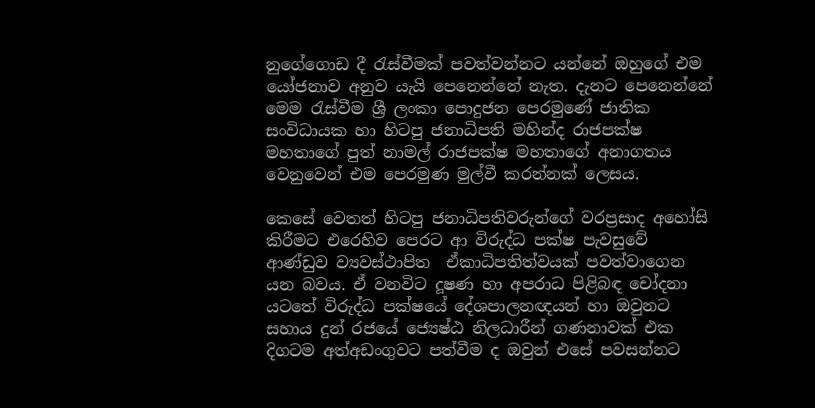නුගේගොඩ දී රැස්වීමක් පවත්වන්නට යන්නේ ඔහුගේ එම යෝජනාව අනුව යැයි පෙනෙන්නේ නැත. දැනට පෙනෙන්නේ මෙම රැස්වීම ශ්‍රී ලංකා පොදුජන පෙරමුණේ ජාතික සංවිධායක හා හිටපු ජනාධිපති මහින්ද රාජපක්ෂ මහතාගේ පුත් නාමල් රාජපක්ෂ මහතාගේ අනාගතය වෙනුවෙන් එම පෙරමුණ මුල්වී කරන්නක් ලෙසය.

කෙසේ වෙතත් හිටපු ජනාධිපතිවරුන්ගේ වරප්‍රසාද අහෝසි කිරීමට එරෙහිව පෙරට ආ විරුද්ධ පක්ෂ පැවසුවේ ආණ්ඩුව ව්‍යවස්ථාපිත  ඒකාධිපතිත්වයක් පවත්වාගෙන යන බවය. ඒ වනවිට දූෂණ හා අපරාධ පිළිබඳ චෝදනා යටතේ විරුද්ධ පක්ෂයේ දේශපාලනඥයන් හා ඔවුනට සහාය දුන් රජයේ ජ්‍යෙෂ්ඨ නිලධාරීන් ගණනාවක් එක දිගටම අත්අඩංගුවට පත්වීම ද ඔවුන් එසේ පවසන්නට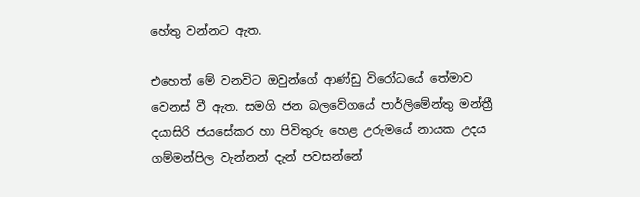හේතු වන්නට ඇත.

එහෙත් මේ වනවිට ඔවුන්ගේ ආණ්ඩු විරෝධයේ තේමාව වෙනස් වී ඇත. සමගි ජන බලවේගයේ පාර්ලිමේන්තු මන්ත්‍රී දයාසිරි ජයසේකර හා පිවිතුරු හෙළ උරුමයේ නායක උදය ගම්මන්පිල වැන්නන් දැන් පවසන්නේ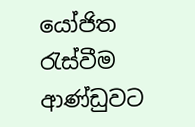යෝජිත රැස්වීම ආණ්ඩුවට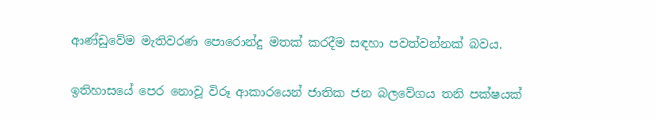ආණ්ඩුවේම මැතිවරණ පොරොන්දු මතක් කරදීම සඳහා පවත්වන්නක් බවය.

ඉතිහාසයේ පෙර නොවූ විරූ ආකාරයෙන් ජාතික ජන බලවේගය තනි පක්ෂයක්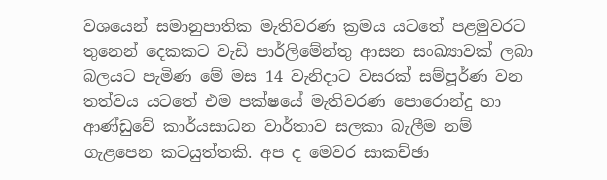වශයෙන් සමානුපාතික මැතිවරණ ක්‍රමය යටතේ පළමුවරට තුනෙන් දෙකකට වැඩි පාර්ලිමේන්තු ආසන සංඛ්‍යාවක් ලබා බලයට පැමිණ මේ මස 14 වැනිදාට වසරක් සම්පූර්ණ වන තත්වය යටතේ එම පක්ෂයේ මැතිවරණ පොරොන්දු හා ආණ්ඩුවේ කාර්යසාධන වාර්තාව සලකා බැලීම නම් ගැළපෙන කටයුත්තකි. අප ද මෙවර සාකච්ඡා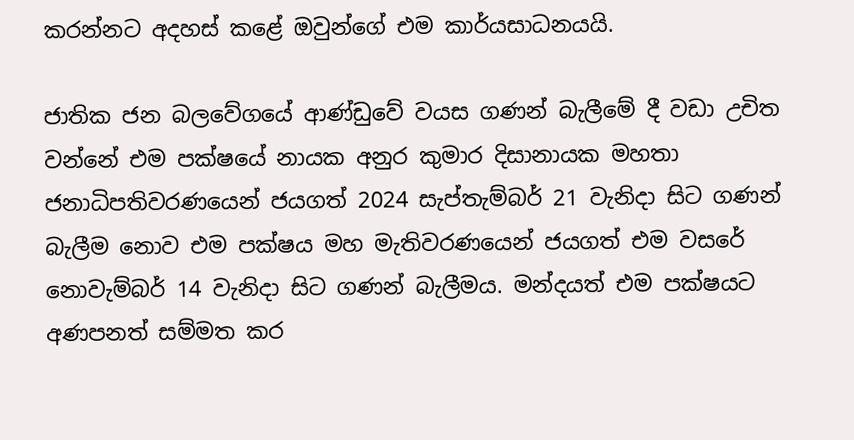කරන්නට අදහස් කළේ ඔවුන්ගේ එම කාර්යසාධනයයි.

ජාතික ජන බලවේගයේ ආණ්ඩුවේ වයස ගණන් බැලීමේ දී වඩා උචිත වන්නේ එම පක්ෂයේ නායක අනුර කුමාර දිසානායක මහතා ජනාධිපතිවරණයෙන් ජයගත් 2024 සැප්තැම්බර් 21 වැනිදා සිට ගණන් බැලීම නොව එම පක්ෂය මහ මැතිවරණයෙන් ජයගත් එම වසරේ නොවැම්බර් 14 වැනිදා සිට ගණන් බැලීමය. මන්දයත් එම පක්ෂයට අණපනත් සම්මත කර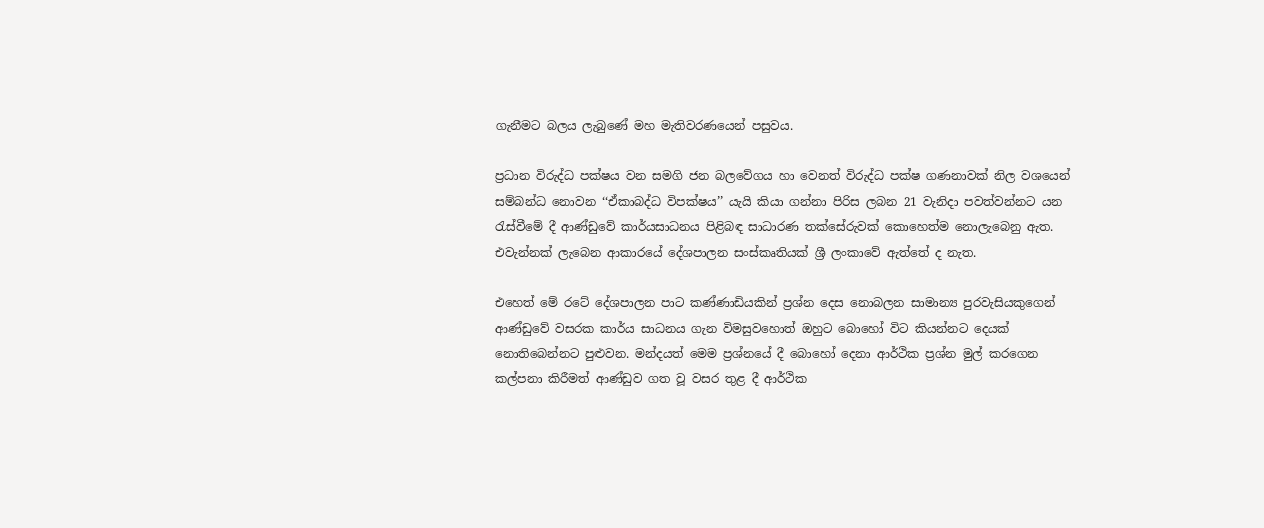ගැනීමට බලය ලැබුණේ මහ මැතිවරණයෙන් පසුවය.

ප්‍රධාන විරුද්ධ පක්ෂය වන සමගි ජන බලවේගය හා වෙනත් විරුද්ධ පක්ෂ ගණනාවක් නිල වශයෙන් සම්බන්ධ නොවන ‘‘ඒකාබද්ධ විපක්ෂය’’ යැයි කියා ගන්නා පිරිස ලබන 21 වැනිදා පවත්වන්නට යන රැස්වීමේ දී ආණ්ඩුවේ කාර්යසාධනය පිළිබඳ සාධාරණ තක්සේරුවක් කොහෙත්ම නොලැබෙනු ඇත. එවැන්නක් ලැබෙන ආකාරයේ දේශපාලන සංස්කෘතියක් ශ්‍රී ලංකාවේ ඇත්තේ ද නැත.

එහෙත් මේ රටේ දේශපාලන පාට කණ්ණාඩියකින් ප්‍රශ්න දෙස නොබලන සාමාන්‍ය පුරවැසියකුගෙන් ආණ්ඩුවේ වසරක කාර්ය සාධනය ගැන විමසුවහොත් ඔහුට බොහෝ විට කියන්නට දෙයක් නොතිබෙන්නට පුළුවන. මන්දයත් මෙම ප්‍රශ්නයේ දී බොහෝ දෙනා ආර්ථික ප්‍රශ්න මුල් කරගෙන කල්පනා කිරීමත් ආණ්ඩුව ගත වූ වසර තුළ දී ආර්ථික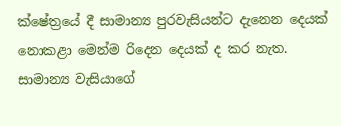ක්ෂේත්‍රයේ දී සාමාන්‍ය පුරවැසියන්ට දැනෙන දෙයක් නොකළා මෙන්ම රිදෙන දෙයක් ද කර නැත. සාමාන්‍ය වැසියාගේ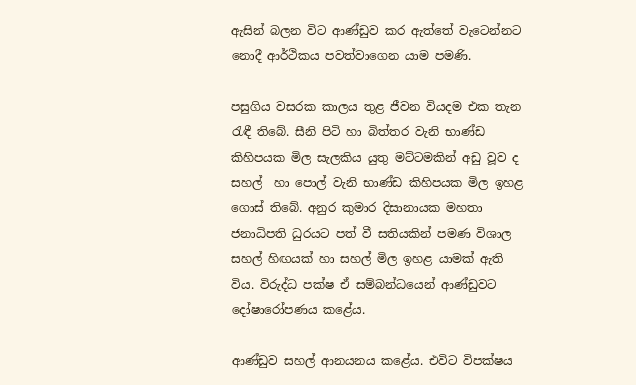ඇසින් බලන විට ආණ්ඩුව කර ඇත්තේ වැටෙන්නට නොදී ආර්ථිකය පවත්වාගෙන යාම පමණි.

පසුගිය වසරක කාලය තුළ ජීවන වියදම එක තැන රැඳී තිබේ. සීනි පිටි හා බිත්තර වැනි භාණ්ඩ කිහිපයක මිල සැලකිය යුතු මට්ටමකින් අඩු වූව ද සහල්  හා පොල් වැනි භාණ්ඩ කිහිපයක මිල ඉහළ ගොස් තිබේ. අනුර කුමාර දිසානායක මහතා ජනාධිපති ධුරයට පත් වී සතියකින් පමණ විශාල සහල් හිඟයක් හා සහල් මිල ඉහළ යාමක් ඇති විය. විරුද්ධ පක්ෂ ඒ සම්බන්ධයෙන් ආණ්ඩුවට දෝෂාරෝපණය කළේය.

ආණ්ඩුව සහල් ආනයනය කළේය. එවිට විපක්ෂය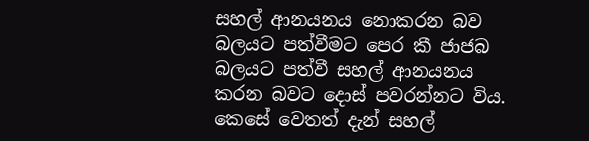සහල් ආනයනය නොකරන බව බලයට පත්වීමට පෙර කී ජාජබ බලයට පත්වී සහල් ආනයනය කරන බවට දොස් පවරන්නට විය. කෙසේ වෙතත් දැන් සහල්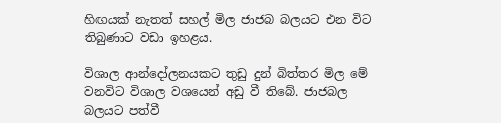හිඟයක් නැතත් සහල් මිල ජාජබ බලයට එන විට තිබුණාට වඩා ඉහළය.

විශාල ආන්දෝලනයකට තුඩු දුන් බිත්තර මිල මේ වනවිට විශාල වශයෙන් අඩු වී තිබේ. ජාජබල බලයට පත්වී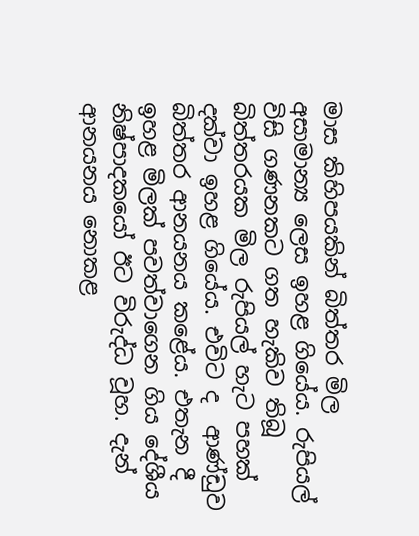මාස කිහිපයකින් බිත්තර මිල අසාමාන්‍ය ලෙස ඉහළ ගියේය. රුපියල් විසි ගණනකට ගත හැකිව තිබූ බිත්තරයක මිල රුපියල් හැට පහක් දක්වා ඉහළ ගියේය. එවිට ද  ආණ්ඩුව බිත්තර ආනයනය කළේය. එතැන දී ඉහළ මිලක් පවත්වාගෙන ගිය දේශීය නිෂ්පාදකයෝ ඊට විරුද්ධ වූහ. දැන් ආනයනය නොකළ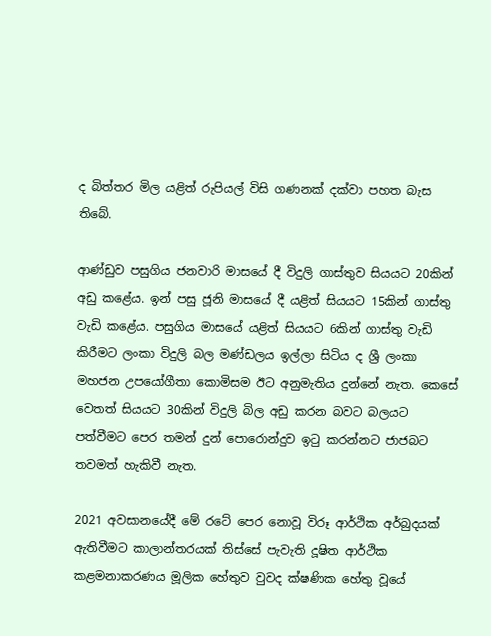ද බිත්තර මිල යළිත් රුපියල් විසි ගණනක් දක්වා පහත බැස තිබේ.

ආණ්ඩුව පසුගිය ජනවාරි මාසයේ දී විදුලි ගාස්තුව සියයට 20කින් අඩු කළේය. ඉන් පසු ජූනි මාසයේ දී යළිත් සියයට 15කින් ගාස්තු වැඩි කළේය. පසුගිය මාසයේ යළිත් සියයට 6කින් ගාස්තු වැඩි කිරීමට ලංකා විදුලි බල මණ්ඩලය ඉල්ලා සිටිය ද ශ්‍රී ලංකා මහජන උපයෝගීතා කොමිසම ඊට අනුමැතිය දුන්නේ නැත. කෙසේ වෙතත් සියයට 30කින් විදුලි බිල අඩු කරන බවට බලයට පත්වීමට පෙර තමන් දුන් පොරොන්දුව ඉටු කරන්නට ජාජබට තවමත් හැකිවී නැත.

2021 අවසානයේදී මේ රටේ පෙර නොවූ විරූ ආර්ථික අර්බුදයක් ඇතිවීමට කාලාන්තරයක් තිස්සේ පැවැති දූෂිත ආර්ථික කළමනාකරණය මූලික හේතුව වුවද ක්ෂණික හේතු වූයේ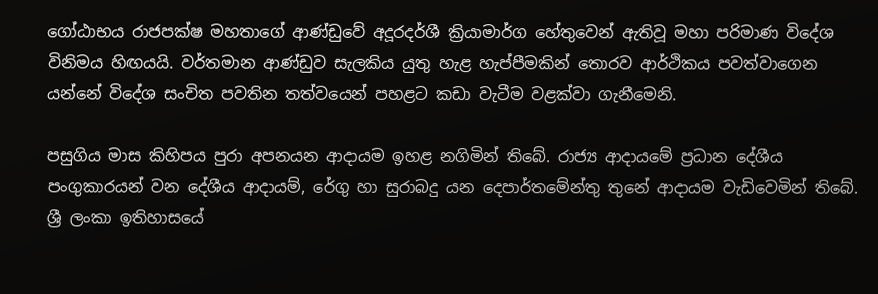ගෝඨාභය රාජපක්ෂ මහතාගේ ආණ්ඩුවේ අදූරදර්ශී ක්‍රියාමාර්ග හේතුවෙන් ඇතිවූ මහා පරිමාණ විදේශ විනිමය හිඟයයි. වර්තමාන ආණ්ඩුව සැලකිය යුතු හැළ හැප්පීමකින් තොරව ආර්ථිකය පවත්වාගෙන යන්නේ විදේශ සංචිත පවතින තත්වයෙන් පහළට කඩා වැටීම වළක්වා ගැනීමෙනි.

පසුගිය මාස කිහිපය පුරා අපනයන ආදායම ඉහළ නගිමින් තිබේ. රාජ්‍ය ආදායමේ ප්‍රධාන දේශීය පංගුකාරයන් වන දේශීය ආදායම්, රේගු හා සුරාබදු යන දෙපාර්තමේන්තු තුනේ ආදායම වැඩිවෙමින් තිබේ. ශ්‍රී ලංකා ඉතිහාසයේ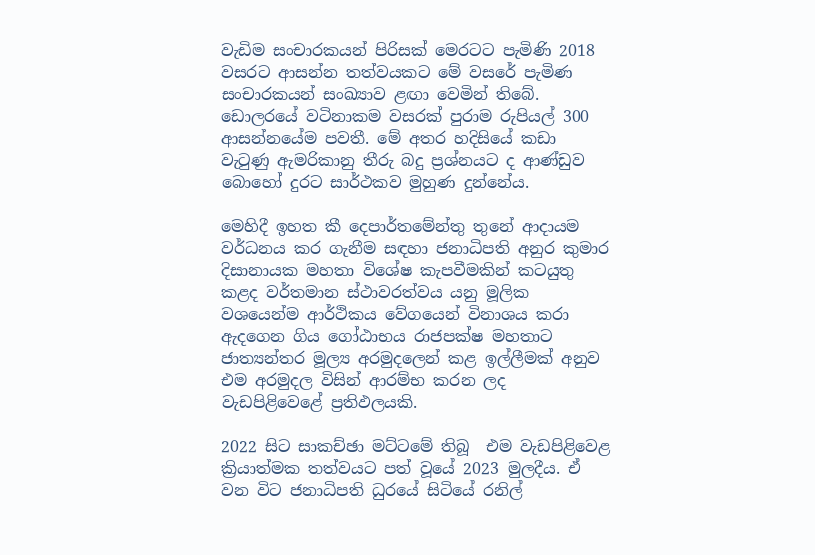වැඩිම සංචාරකයන් පිරිසක් මෙරටට පැමිණි 2018 වසරට ආසන්න තත්වයකට මේ වසරේ පැමිණ සංචාරකයන් සංඛ්‍යාව ළඟා වෙමින් තිබේ. ඩොලරයේ වටිනාකම වසරක් පුරාම රුපියල් 300 ආසන්නයේම පවතී. මේ අතර හදිසියේ කඩා වැටුණු ඇමරිකානු තීරු බදු ප්‍රශ්නයට ද ආණ්ඩුව බොහෝ දුරට සාර්ථකව මුහුණ දුන්නේය.

මෙහිදී ඉහත කී දෙපාර්තමේන්තු තුනේ ආදායම වර්ධනය කර ගැනීම සඳහා ජනාධිපති අනුර කුමාර දිසානායක මහතා විශේෂ කැපවීමකින් කටයුතු කළද වර්තමාන ස්ථාවරත්වය යනු මූලික වශයෙන්ම ආර්ථිකය වේගයෙන් විනාශය කරා ඇදගෙන ගිය ගෝඨාභය රාජපක්ෂ මහතාට ජාත්‍යන්තර මූල්‍ය අරමුදලෙන් කළ ඉල්ලීමක් අනුව එම අරමුදල විසින් ආරම්භ කරන ලද වැඩපිළිවෙළේ ප්‍රතිඵලයකි.

2022 සිට සාකච්ඡා මට්ටමේ තිබූ  එම වැඩපිළිවෙළ ක්‍රියාත්මක තත්වයට පත් වූයේ 2023 මුලදීය. ඒ වන විට ජනාධිපති ධුරයේ සිටියේ රනිල්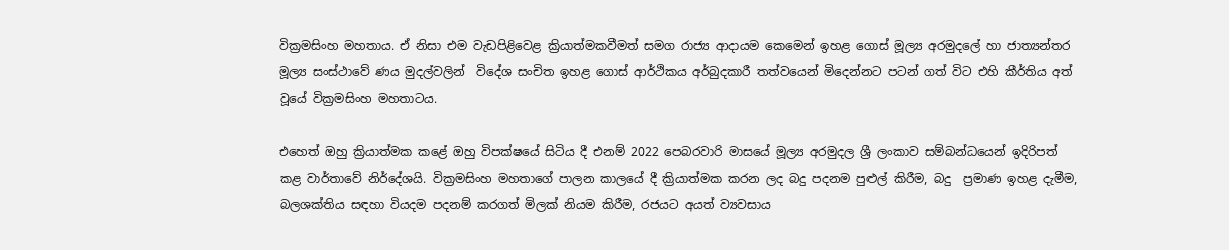වික්‍රමසිංහ මහතාය. ඒ නිසා එම වැඩපිළිවෙළ ක්‍රියාත්මකවීමත් සමග රාජ්‍ය ආදායම කෙමෙන් ඉහළ ගොස් මූල්‍ය අරමුදලේ හා ජාත්‍යන්තර මූල්‍ය සංස්ථාවේ ණය මුදල්වලින්  විදේශ සංචිත ඉහළ ගොස් ආර්ථිකය අර්බුදකාරී තත්වයෙන් මිදෙන්නට පටන් ගත් විට එහි කීර්තිය අත් වූයේ වික්‍රමසිංහ මහතාටය.

එහෙත් ඔහු ක්‍රියාත්මක කළේ ඔහු විපක්ෂයේ සිටිය දී එනම් 2022 පෙබරවාරි මාසයේ මූල්‍ය අරමුදල ශ්‍රී ලංකාව සම්බන්ධයෙන් ඉදිරිපත් කළ වාර්තාවේ නිර්දේශයි. වික්‍රමසිංහ මහතාගේ පාලන කාලයේ දී ක්‍රියාත්මක කරන ලද බදු පදනම පුළුල් කිරීම, බදු  ප්‍රමාණ ඉහළ දැමීම, බලශක්තිය සඳහා වියදම පදනම් කරගත් මිලක් නියම කිරීම, රජයට අයත් ව්‍යවසාය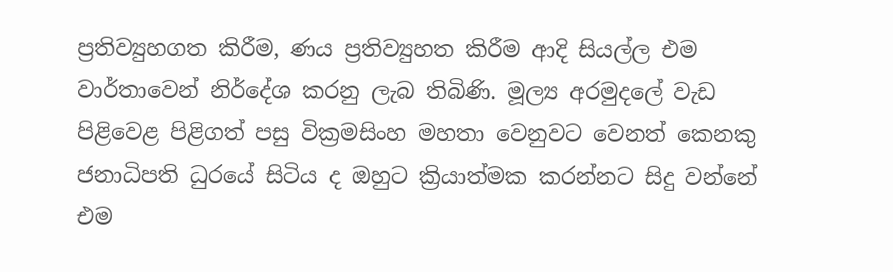ප්‍රතිව්‍යුහගත කිරීම, ණය ප්‍රතිව්‍යුහත කිරීම ආදි සියල්ල එම වාර්තාවෙන් නිර්දේශ කරනු ලැබ තිබිණි. මූල්‍ය අරමුදලේ වැඩ පිළිවෙළ පිළිගත් පසු වික්‍රමසිංහ මහතා වෙනුවට වෙනත් කෙනකු ජනාධිපති ධුරයේ සිටිය ද ඔහුට ක්‍රියාත්මක කරන්නට සිදු වන්නේ එම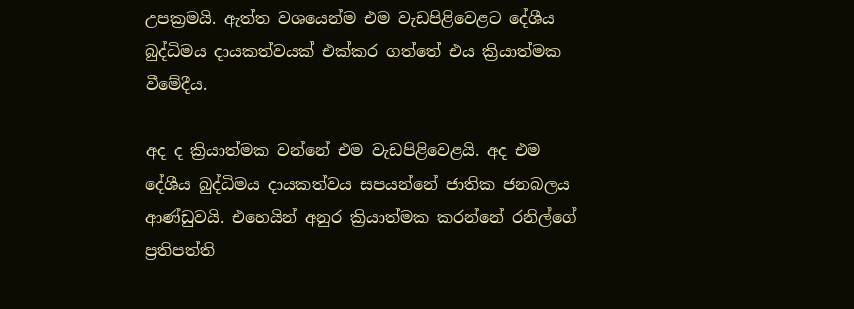උපක්‍රමයි. ඇත්ත වශයෙන්ම එම වැඩපිළිවෙළට දේශීය බුද්ධිමය දායකත්වයක් එක්කර ගත්තේ එය ක්‍රියාත්මක වීමේදීය.

අද ද ක්‍රියාත්මක වන්නේ එම වැඩපිළිවෙළයි. අද එම දේශීය බුද්ධිමය දායකත්වය සපයන්නේ ජාතික ජනබලය ආණ්ඩුවයි. එහෙයින් අනුර ක්‍රියාත්මක කරන්නේ රනිල්ගේ ප්‍රතිපත්ති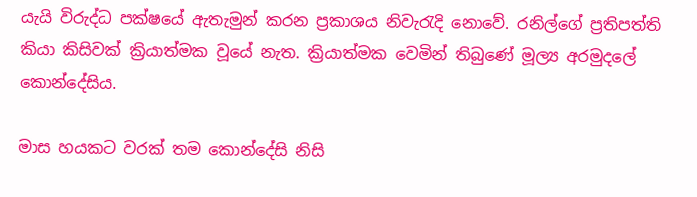යැයි විරුද්ධ පක්ෂයේ ඇතැමුන් කරන ප්‍රකාශය නිවැරැදි නොවේ. රනිල්ගේ ප්‍රතිපත්ති  කියා කිසිවක් ක්‍රියාත්මක වූයේ නැත. ක්‍රියාත්මක වෙමින් තිබුණේ මූල්‍ය අරමුදලේ කොන්දේසිය.

මාස හයකට වරක් තම කොන්දේසි නිසි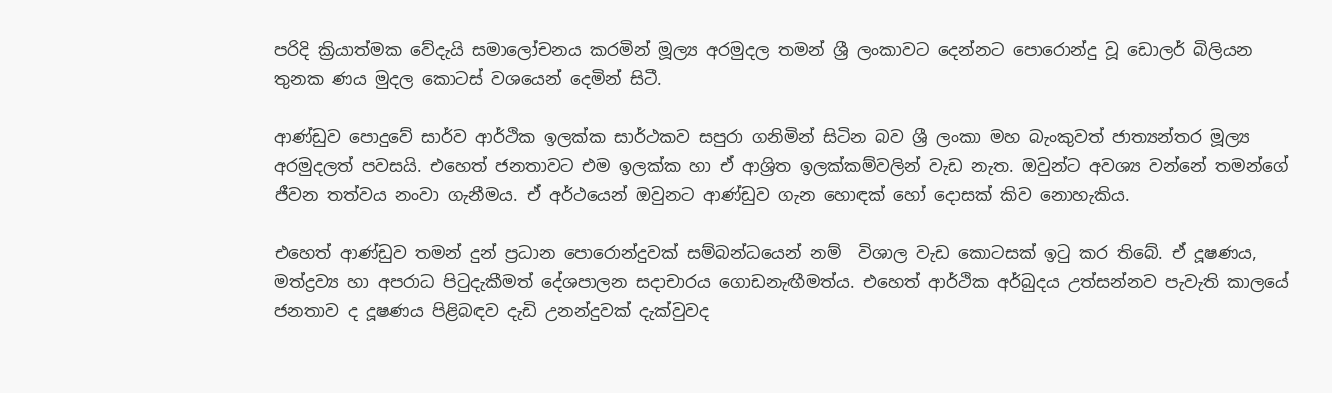පරිදි ක්‍රියාත්මක වේදැයි සමාලෝචනය කරමින් මූල්‍ය අරමුදල තමන් ශ්‍රී ලංකාවට දෙන්නට පොරොන්දු වූ ඩොලර් බිලියන තුනක ණය මුදල කොටස් වශයෙන් දෙමින් සිටී.

ආණ්ඩුව පොදුවේ සාර්ව ආර්ථික ඉලක්ක සාර්ථකව සපුරා ගනිමින් සිටින බව ශ්‍රී ලංකා මහ බැංකුවත් ජාත්‍යන්තර මූල්‍ය අරමුදලත් පවසයි. එහෙත් ජනතාවට එම ඉලක්ක හා ඒ ආශ්‍රිත ඉලක්කම්වලින් වැඩ නැත. ඔවුන්ට අවශ්‍ය වන්නේ තමන්ගේ ජීවන තත්වය නංවා ගැනීමය. ඒ අර්ථයෙන් ඔවුනට ආණ්ඩුව ගැන හොඳක් හෝ දොසක් කිව නොහැකිය.

එහෙත් ආණ්ඩුව තමන් දුන් ප්‍රධාන පොරොන්දුවක් සම්බන්ධයෙන් නම්  විශාල වැඩ කොටසක් ඉටු කර තිබේ. ඒ දූෂණය, මත්ද්‍රව්‍ය හා අපරාධ පිටුදැකීමත් දේශපාලන සදාචාරය ගොඩනැඟීමත්ය. එහෙත් ආර්ථික අර්බුදය උත්සන්නව පැවැති කාලයේ ජනතාව ද දූෂණය පිළිබඳව දැඩි උනන්දුවක් දැක්වුවද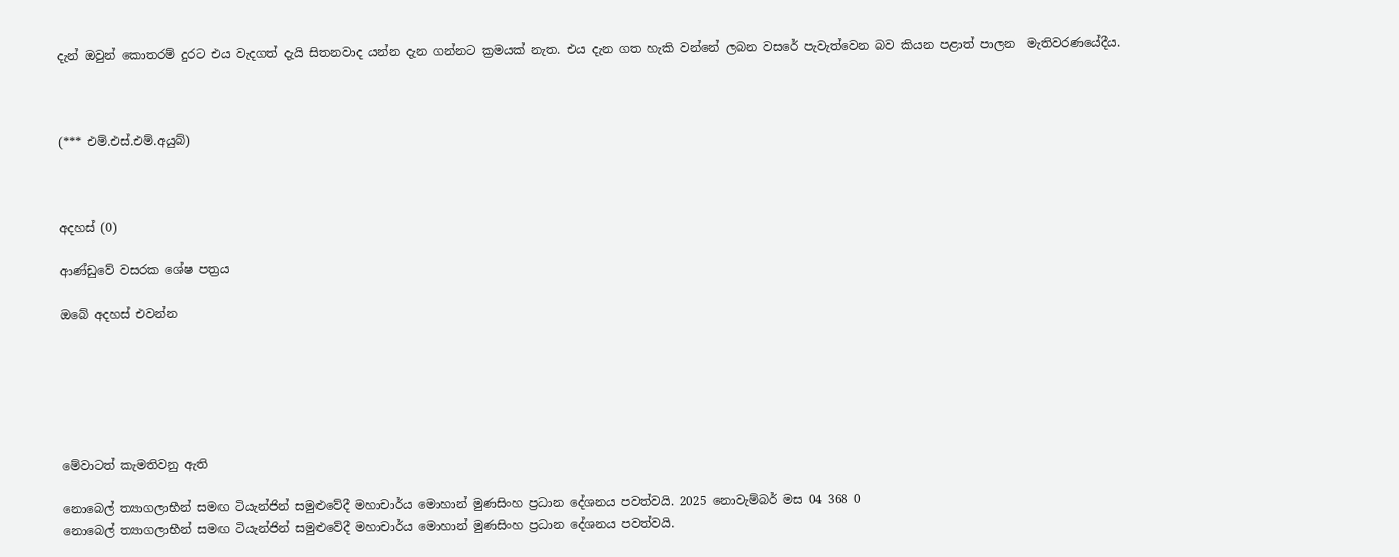දැන් ඔවුන් කොතරම් දුරට එය වැදගත් දැයි සිතනවාද යන්න දැන ගන්නට ක්‍රමයක් නැත. එය දැන ගත හැකි වන්නේ ලබන වසරේ පැවැත්වෙන බව කියන පළාත් පාලන  මැතිවරණයේදීය.



(*** එම්.එස්.එම්.අයුබ්)



අදහස් (0)

ආණ්ඩුවේ වසරක ශේෂ පත්‍රය

ඔබේ අදහස් එවන්න






මේවාටත් කැමතිවනු ඇති

නොබෙල් ත්‍යාගලාභීන් සමඟ ටියැන්ජින් සමුළුවේදී මහාචාර්ය මොහාන් මුණසිංහ ප්‍රධාන දේශනය පවත්වයි. 2025 නොවැම්බර් මස 04 368 0
නොබෙල් ත්‍යාගලාභීන් සමඟ ටියැන්ජින් සමුළුවේදී මහාචාර්ය මොහාන් මුණසිංහ ප්‍රධාන දේශනය පවත්වයි.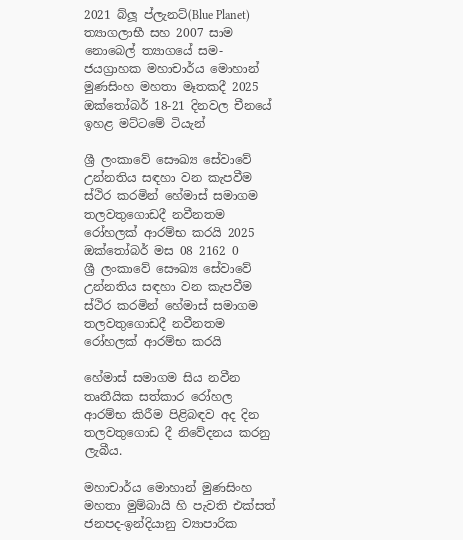2021 බ්ලූ ප්ලැනට්(Blue Planet) ත්‍යාගලාභී සහ 2007 සාම නොබෙල් ත්‍යාගයේ සම-ජයග්‍රාහක මහාචාර්ය මොහාන් මුණසිංහ මහතා මෑතකදී 2025 ඔක්තෝබර් 18-21 දිනවල චීනයේ ඉහළ මට්ටමේ ටියැන්

ශ්‍රී ලංකාවේ සෞඛ්‍ය සේවාවේ උන්නතිය සඳහා වන කැපවීම ස්ථිර කරමින් හේමාස් සමාගම තලවතුගොඩදී නවීනතම රෝහලක් ආරම්භ කරයි 2025 ඔක්තෝබර් මස 08 2162 0
ශ්‍රී ලංකාවේ සෞඛ්‍ය සේවාවේ උන්නතිය සඳහා වන කැපවීම ස්ථිර කරමින් හේමාස් සමාගම තලවතුගොඩදී නවීනතම රෝහලක් ආරම්භ කරයි

හේමාස් සමාගම සිය නවීන තෘතීයික සත්කාර රෝහල ආරම්භ කිරීම පිළිබඳව අද දින තලවතුගොඩ දී නිවේදනය කරනු ලැබීය.

මහාචාර්ය මොහාන් මුණසිංහ මහතා මුම්බායි හි පැවති එක්සත් ජනපද-ඉන්දියානු ව්‍යාපාරික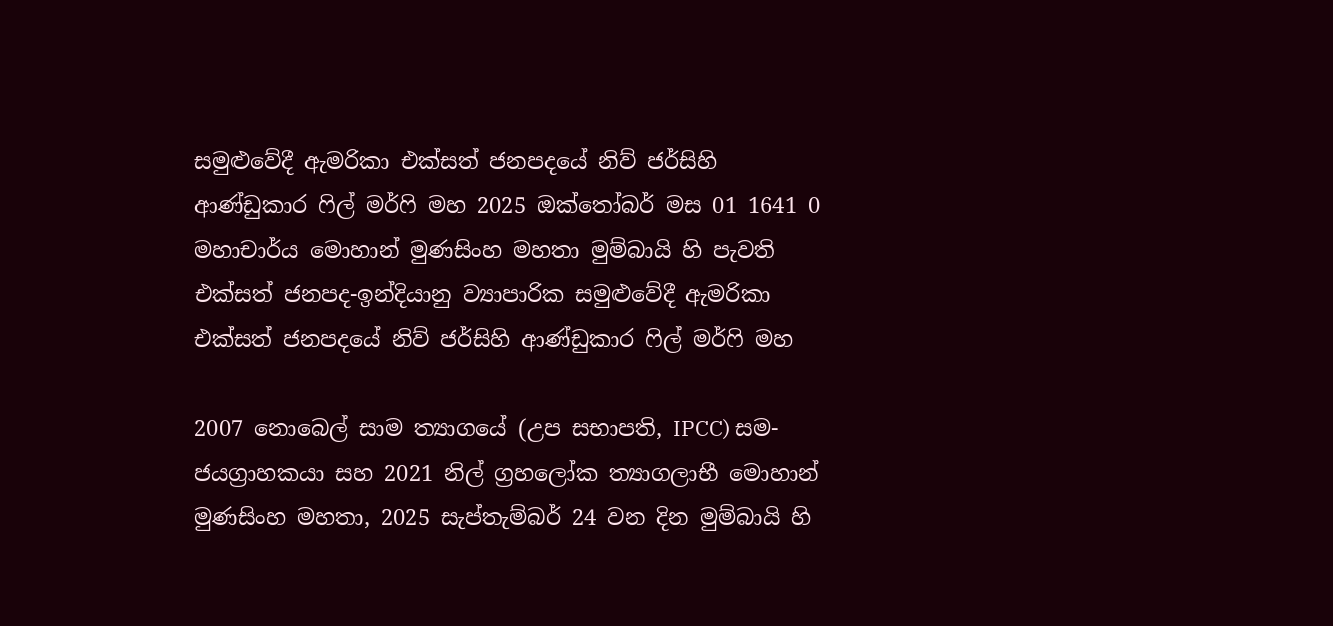සමුළුවේදී ඇමරිකා එක්සත් ජනපදයේ නිව් ජර්සිහි ආණ්ඩුකාර ෆිල් මර්ෆි මහ 2025 ඔක්තෝබර් මස 01 1641 0
මහාචාර්ය මොහාන් මුණසිංහ මහතා මුම්බායි හි පැවති එක්සත් ජනපද-ඉන්දියානු ව්‍යාපාරික සමුළුවේදී ඇමරිකා එක්සත් ජනපදයේ නිව් ජර්සිහි ආණ්ඩුකාර ෆිල් මර්ෆි මහ

2007 නොබෙල් සාම ත්‍යාගයේ (උප සභාපති, IPCC) සම-ජයග්‍රාහකයා සහ 2021 නිල් ග්‍රහලෝක ත්‍යාගලාභී මොහාන් මුණසිංහ මහතා, 2025 සැප්තැම්බර් 24 වන දින මුම්බායි හි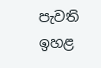පැවති ඉහළ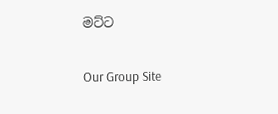මට්ට

Our Group Site